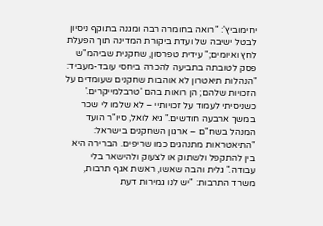יחימוביץ': "רואה בחומרה רבה ומגנה בתוקף ניסיון לבטל ישיבה של ועדת ביקורת המדינה תוך הפעלת לחץ ואיומים;" עידית טפרסון, שחקנית שביהמ"ש פסק לטובתה בתביעה להכרה ביחסי עובד-מעביד: "הנהלות תיאטרון לא אוהבות שחקנים שעומדים על הזכויות שלהם; הן רואות בהם 'טרבלמייקרים.' כשניסיתי לעמוד על זכויותיי – לא שלמו לי שכר במשך ארבעה חודשים." גיא לואל, סיו"ר הועד המנהל בשח"ם – ארגון השחקנים בישראל: "התיאטראות מתנהגים כמו שריפים. הברירה היא בין להתקפל ולשתוק או לצעוק ולהישאר בלי עבודה." גלית והבה שאשו, ראשת אגף תרבות, משרד התרבות: "יש לנו גמירות דעת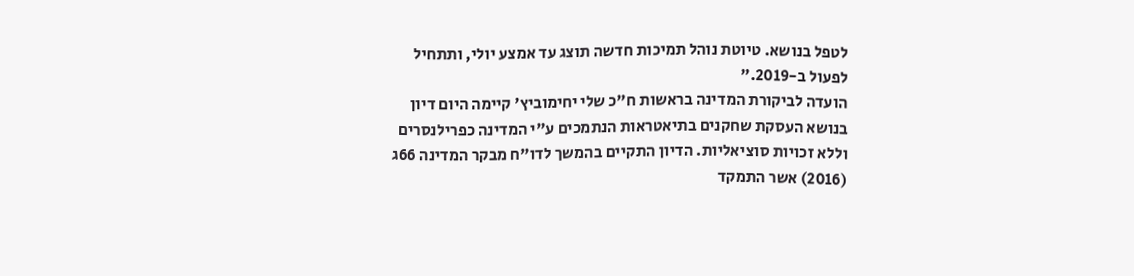לטפל בנושא. טיוטת נוהל תמיכות חדשה תוצג עד אמצע יולי, ותתחיל לפעול ב-2019."
הועדה לביקורת המדינה בראשות ח"כ שלי יחימוביץ' קיימה היום דיון בנושא העסקת שחקנים בתיאטראות הנתמכים ע"י המדינה כפרילנסרים וללא זכויות סוציאליות. הדיון התקיים בהמשך לדו"ח מבקר המדינה 66ג (2016) אשר התמקד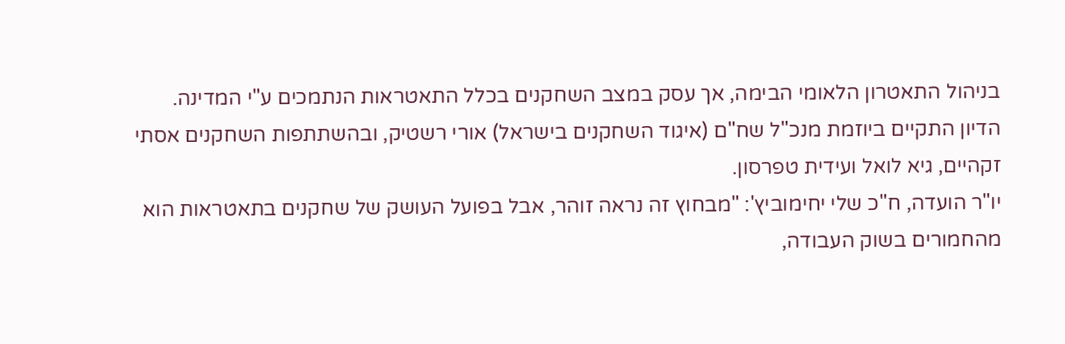בניהול התאטרון הלאומי הבימה, אך עסק במצב השחקנים בכלל התאטראות הנתמכים ע"י המדינה. הדיון התקיים ביוזמת מנכ"ל שח"ם (איגוד השחקנים בישראל) אורי רשטיק, ובהשתתפות השחקנים אסתי זקהיים, גיא לואל ועידית טפרסון.
יו"ר הועדה, ח"כ שלי יחימוביץ': "מבחוץ זה נראה זוהר, אבל בפועל העושק של שחקנים בתאטראות הוא מהחמורים בשוק העבודה,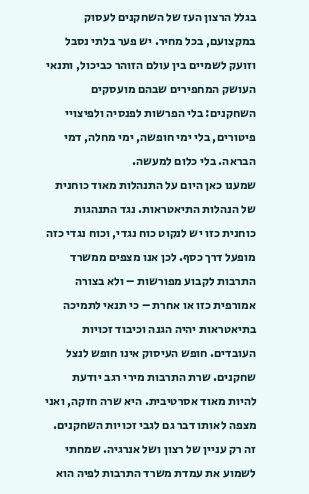בגלל הרצון העז של השחקנים לעסוק במקצועם, בכל מחיר. יש פער בלתי נסבל וזועק לשמיים בין עולם הזוהר כביכול, ותנאי העושק המחפירים שבהם מועסקים השחקנים: בלי הפרשות לפנסיה ולפיצויי פיטורים, בלי ימי חופשה, ימי מחלה, דמי הבראה. בלי כלום למעשה.
שמענו כאן היום על התנהלות מאוד כוחנית של הנהלות התיאטראות. נגד התנהגות כוחנית כזו יש לנקוט כוח נגדי, וכוח נגדי כזה מופעל דרך כסף. לכן אנו מצפים ממשרד התרבות לקבוע מפורשות – ולא בצורה אמורפית כזו או אחרת – כי תנאי לתמיכה בתיאטראות יהיה הגנה וכיבוד זכויות העובדים. חופש העיסוק אינו חופש לנצל שחקנים. שרת התרבות מירי רגב יודעת להיות מאוד אסרטיבית. היא שרה חזקה, ואני מצפה לאותו דבר גם לגבי זכויות השחקנים. זה רק עניין של רצון ושל אנרגיה. שמחתי לשמוע את עמדת משרד התרבות לפיה הוא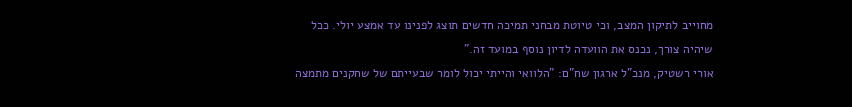מחוייב לתיקון המצב, וכי טיוטת מבחני תמיכה חדשים תוצג לפנינו עד אמצע יולי. ככל שיהיה צורך, נכנס את הוועדה לדיון נוסף במועד זה."
אורי רשטיק, מנכ"ל ארגון שח"ם: "הלוואי והייתי יכול לומר שבעייתם של שחקנים מתמצה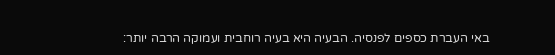באי העברת כספים לפנסיה. הבעיה היא בעיה רוחבית ועמוקה הרבה יותר: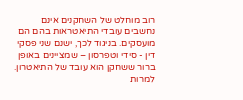רוב מוחלט של השחקנים אינם נחשבים עובדי התיאטראות בהם הם מועסקים. בניגוד לכך, ישנם שני פסקי דין - סידי וטפרסון – שמציינים באופן ברור ששחקן הוא עובד של התיאטרון. למרות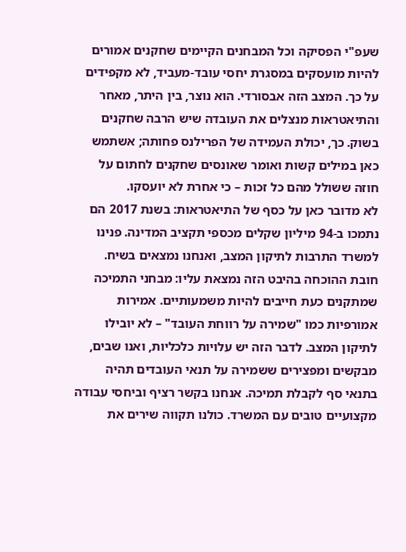שעפ"י הפסיקה וכל המבחנים הקיימים שחקנים אמורים להיות מועסקים במסגרת יחסי עובד-מעביד, לא מקפידים על כך. המצב הזה אבסורדי. הוא נוצר, בין היתר, מאחר והתיאטראות מנצלים את העובדה שיש הרבה שחקנים בשוק. כך, יכולת העמידה של הפרילנס פחותה; אשתמש כאן במילים קשות ואומר שאונסים שחקנים לחתום על חוזה ששולל מהם כל זכות – כי אחרת לא יועסקו.
לא מדובר כאן על כסף של התיאטראות: בשנת 2017 הם נתמכו ב-94 מיליון שקלים מכספי תקציב המדינה. פנינו למשרד התרבות לתיקון המצב, ואנחנו נמצאים בשיח. חובת ההוכחה בהיבט הזה נמצאת עליו: מבחני התמיכה שמתקנים כעת חייבים להיות משמעותיים. אמירות אמורפיות כמו "שמירה על רווחת העובד" – לא יובילו לתיקון המצב. לדבר הזה יש עלויות כלכליות, ואנו שבים, מבקשים ומפצירים ששמירה על תנאי העובדים תהיה בתנאי סף לקבלת תמיכה. אנחנו בקשר רציף וביחסי עבודה מקצועיים טובים עם המשרד. כולנו תקווה שירים את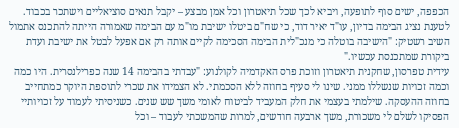הכפפה, ישים סוף לתופעה, ויביא לכך שכל תיאטרון וכל אמן מבצע – יקבל תנאים סוציאליים וישתכר בכבוד.
לטענת נציג הבימה בדיון, עו"ד יאיר דוד, כי שח"ם ביטלו ישיבת מו"מ עם הבימה שאמורה הייתה להתכנס אתמול השיב רשטיק: "הישיבה בוטלה כי מנכ"לית הבימה הסכימה לקיים אותה רק אם אפעל לבטל את ישיבת ועדת ביקורת שמתכנסת עכשיו."
עידית טפרסון, שחקנית תיאטרון וזוכת פרס האקדמיה לקולנוע: "עבדתי בהבימה 14 שנה כפרילנסרית. היו כמה וכמה זכויות שנשללו ממני. שינו לי סעיף בחוזה ללא הסכמתי. לא הצמידו את שכרי לתוספת היוקר כמתחייב בחוזה ההעסקה. שילמתי בעצמי את חלק המעביד לביטוח לאומי משך שש שנים. כשניסיתי לעמוד על זכויותיי הפסיקו לשלם לי משכורת, משך ארבעה חודשים, למרות שהמשכתי לעבוד – וכל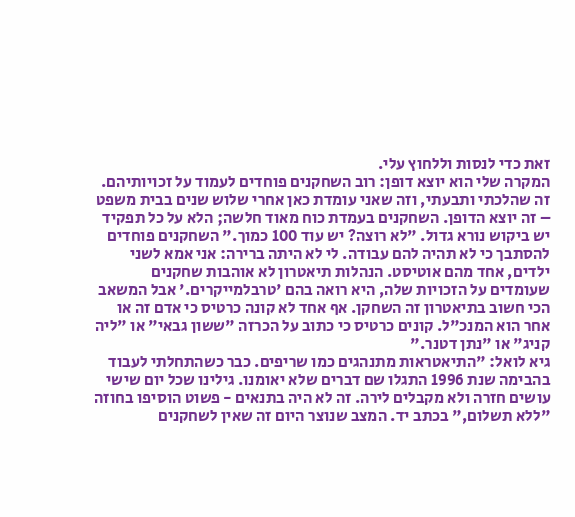זאת כדי לנסות וללחוץ עלי.
המקרה שלי הוא יוצא דופן: רוב השחקנים פוחדים לעמוד על זכויותיהם. זה שהלכתי ותבעתי, וזה שאני עומדת כאן אחרי שלוש שנים בבית משפט – זה יוצא הדופן. השחקנים בעמדת כוח מאוד חלשה; הלא על כל תפקיד יש ביקוש נורא גדול. "לא רוצה? יש עוד 100 כמוך." השחקנים פוחדים להסתבך כי לא תהיה להם עבודה. לי לא היתה ברירה: אני אמא לשני ילדים, אחד מהם אוטיסט. הנהלות תיאטרון לא אוהבות שחקנים שעומדים על הזכויות שלה, היא רואה בהם 'טרבלמייקרים.' אבל המשאב הכי חשוב בתיאטרון זה השחקן. אף אחד לא קונה כרטיס כי אדם זה או אחר הוא המנכ"ל. קונים כרטיס כי כתוב על הכרזה "ששון גבאי" או "ליה קניג" או "נתן דטנר."
גיא לואל: "התיאטראות מתנהגים כמו שריפים. כבר כשהתחלתי לעבוד בהבימה שנת 1996 התגלו שם דברים שלא יאומנו. גילינו שכל יום שישי עושים חזרה ולא מקבלים לירה. זה לא היה בתנאים - פשוט הוסיפו בחוזה "ללא תשלום," בכתב יד. המצב שנוצר היום זה שאין לשחקנים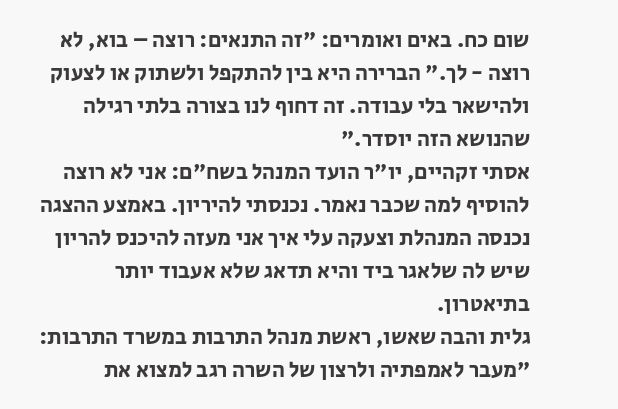שום כח. באים ואומרים: "זה התנאים: רוצה – בוא, לא רוצה - לך." הברירה היא בין להתקפל ולשתוק או לצעוק ולהישאר בלי עבודה. זה דחוף לנו בצורה בלתי רגילה שהנושא הזה יוסדר."
אסתי זקהיים, יו"ר הועד המנהל בשח"ם: אני לא רוצה להוסיף למה שכבר נאמר. נכנסתי להיריון. באמצע ההצגה נכנסה המנהלת וצעקה עלי איך אני מעזה להיכנס להריון שיש לה שלאגר ביד והיא תדאג שלא אעבוד יותר בתיאטרון.
גלית והבה שאשו, ראשת מנהל התרבות במשרד התרבות: "מעבר לאמפתיה ולרצון של השרה רגב למצוא את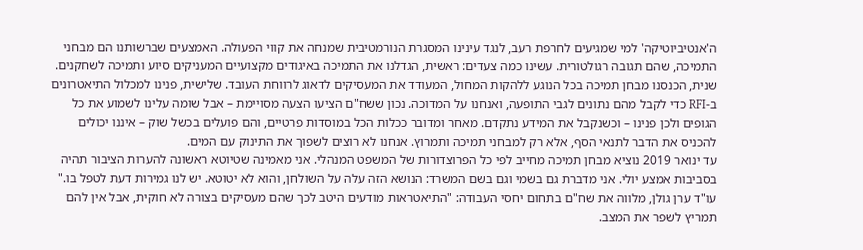ה'אנטיביוטיקה' למי שמגיעים לחרפת רעב, לנגד עינינו המסגרת הנורמטיבית שמנחה את קווי הפעולה. האמצעים שברשותנו הם מבחני התמיכה, שהם תגובה רגולטורית. עשינו כמה צעדים: ראשית, הגדלנו את התמיכה באיגודים מקצועיים המעניקים סיוע ותמיכה לשחקנים. שנית, הכנסנו מבחן תמיכה בכל הנוגע ללהקות המחול, המעודד את המעסיקים לדאוג לרווחת העובד. שלישית, פנינו למכלול התיאטרונים ב-RFI כדי לקבל מהם נתונים לגבי התופעה, ואנחנו על המדוכה. נכון ששח"ם הציעו הצעה מסויימת – אבל שומה עלינו לשמוע את כל הגופים ולכן פנינו – וכשנקבל את המידע נתקדם. מאחר ומדובר ככלות הכל במוסדות פרטיים, והם פועלים בכשל שוק – איננו יכולים להכניס את הדבר לתנאי הסף, אלא רק למבחני תמיכה ותמרוץ. אנחנו לא רוצים לשפוך את התינוק עם המים.
עד ינואר 2019 נוציא מבחן תמיכה מחייב לפי כל הפרוצדורות של המשפט המנהלי. אני מאמינה שטיוטא ראשונה להערות הציבור תהיה בסביבות אמצע יולי. אני מדברת גם בשמי וגם בשם המשרד: הנושא הזה עלה על השולחן, והוא לא יטוטא. יש לנו גמירות דעת לטפל בו."
עו"ד ערן גולן, מלווה את שח"ם בתחום יחסי העבודה: "התיאטראות מודעים היטב לכך שהם מעסיקים בצורה לא חוקית, אבל אין להם תמריץ לשפר את המצב.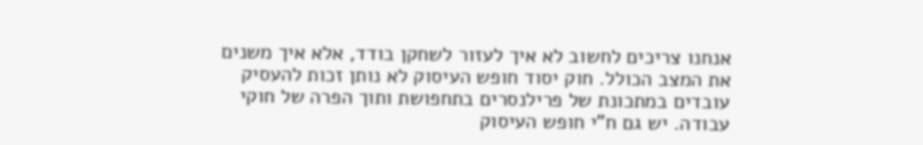אנחנו צריכים לחשוב לא איך לעזור לשחקן בודד, אלא איך משנים את המצב הכולל. חוק יסוד חופש העיסוק לא נותן זכות להעסיק עובדים במתכונת של פרילנסרים בתחפושת ותוך הפרה של חוקי עבודה. יש גם ח"י חופש העיסוק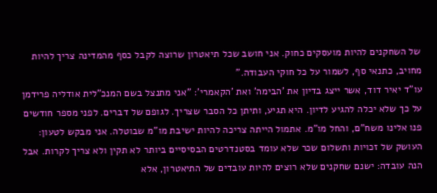של השחקנים להיות מועסקים כחוק. אני חושב שכל תיאטרון שרוצה לקבל כסף מהמדינה צריך להיות מחויב, כתנאי סף, לשמור על כל חוקי העבודה."
עו"ד יאיר דוד, אשר ייצג בדיון את 'הבימה' ואת 'הקאמרי': "אני מתנצל בשם המנכ"לית אודליה פרידמן על כך שלא יכלה להגיע לדיון. היא תגיע, ותיתן כל הסבר שצריך. לגופם של דברים. לפני מספר חודשים פנו אלינו משח"ם, והחל מו"מ. אתמול הייתה צריכה להיות ישיבת מו"מ שבוטלה. אני מבקש לטעון: העושק של זכויות ותשלום שכר שלא עומד בסטנדרטים הבסיסיים ביותר לא תקין ולא צריך לקרות. אבל הנה עובדה: ישנם שחקנים שלא רוצים להיות עובדים של התיאטרון, אלא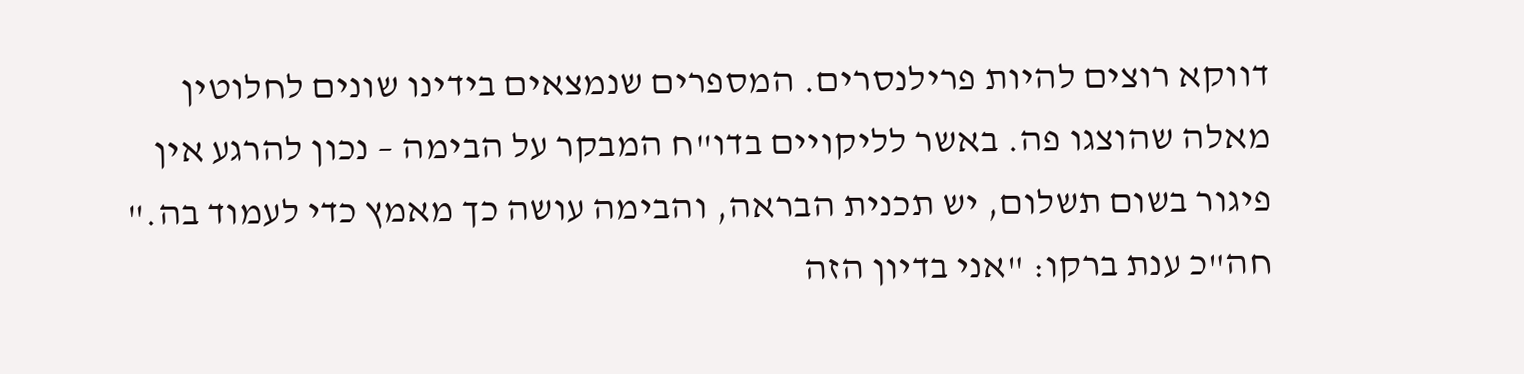דווקא רוצים להיות פרילנסרים. המספרים שנמצאים בידינו שונים לחלוטין מאלה שהוצגו פה. באשר לליקויים בדו"ח המבקר על הבימה – נכון להרגע אין פיגור בשום תשלום, יש תכנית הבראה, והבימה עושה כך מאמץ כדי לעמוד בה."
חה"כ ענת ברקו: "אני בדיון הזה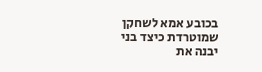בכובע אמא לשחקן שמוטרדת כיצד בני יבנה את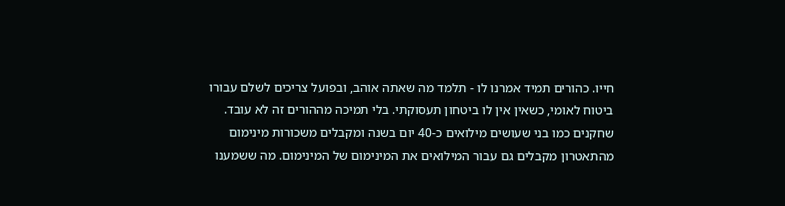חייו. כהורים תמיד אמרנו לו - תלמד מה שאתה אוהב, ובפועל צריכים לשלם עבורו ביטוח לאומי, כשאין אין לו ביטחון תעסוקתי. בלי תמיכה מההורים זה לא עובד. שחקנים כמו בני שעושים מילואים כ-40 יום בשנה ומקבלים משכורות מינימום מהתאטרון מקבלים גם עבור המילואים את המינימום של המינימום. מה ששמענו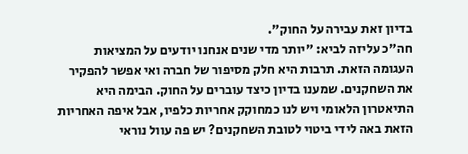בדיון זאת עבירה על החוק".
חה"כ עליזה לביא: "יותר מדי שנים אנחנו יודעים על המציאות העגומה הזאת. תרבות היא חלק מסיפור של חברה ואי אפשר להפקיר את השחקנים. שמענו בדיון כיצד עוברים על החוק. הבימה היא התיאטרון הלאומי ויש לנו כמחוקק אחריות כלפיו, אבל איפה האחריות הזאת באה לידי ביטוי לטובת השחקנים? יש פה עוול נוראי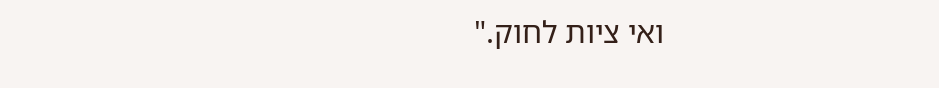ואי ציות לחוק."